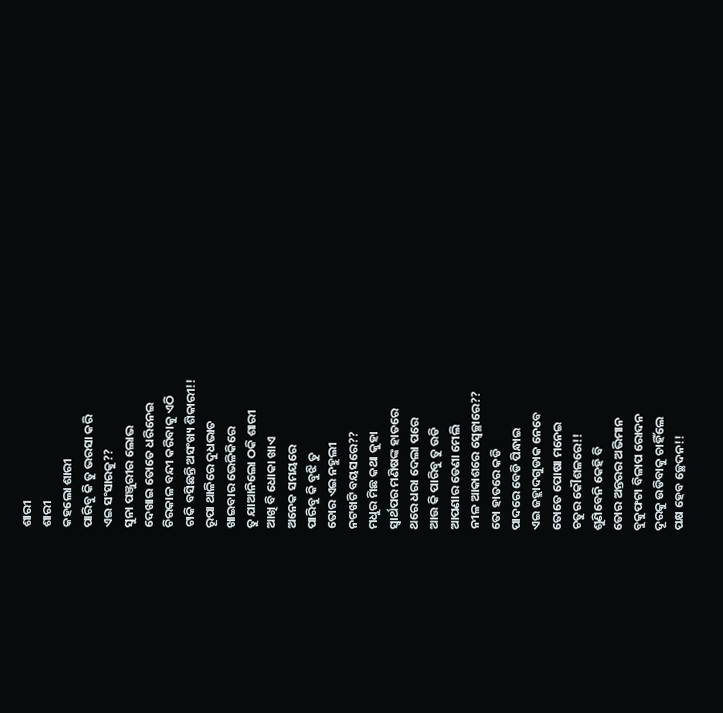ଶାରୀ
ଶାରୀ
କହଲୋ ଶାରୀ
ପାରିବୁ କି ତୁ ଭରସା କରି
ଏଇ ସଂସାରକୁ??
ସୁନା ପଞ୍ଜୁରୀର ଲୋଭ
ଦେଖାଇ ତୋତେ ଧରିନେଇ
ଚିରକାଳ ବନ୍ଦୀ କରିବାକୁ ଏଠି
ଟାକି ବସିଛନ୍ତି ଅସଂଖ୍ୟ ଶିକାରୀ!!
ରୂପା ଥାଳିରେ ଦୁଧଭାତ
ଖାଇବାର ଭେଳିକିରେ
ତୁ ଯାଆନିଲୋ ଠକି ଶାରୀ
ଆଖି ବି ଧୋକା ଖାଏ
ଅନେକ ସମୟରେ
ପାରିବୁ କି ବୁଝି ତୁ
ତୋର ଏଇ ନହୁଲୀ
ନଟଖଟି ବୟସରେ??
ମଧୁର ମିଛ କଥା କୁହା
ସ୍ୱାର୍ଥପର ମଣିଷଙ୍କ ହାତରେ
ଥରେ ଧରା ଦେଲା ପରେ
ଆଉ କି ପାରିବୁ ତୁ ଉଡି
ଆପଣାର ଡେଣା ମେଲି
ନୀଳ ଆକାଶରେ ସ୍ୱେଚ୍ଛାରେ??
ତୋ ହାତରେ କଡି
ପାଦରେ ବେଡି ପିନ୍ଧାଇ
ଏଇ ଜହ୍ଲାଦଗୁଡାକ ନେବେ
ତୋତେ ପୋଷା ମନେଇ
ଚତୁର କୌଶଳରେ!!
ଶୁଣିବେନି କେହି ବି
ତୋର ଅନ୍ତରର ଅଭିମାନ
ବୁକୁଫଟା ବିଳାପ ରୋଦନ
ଦୂରକୁ ଉଡିବାକୁ ଚାହିଁଲେ
ପକ୍ଷ ହେବ ଚ୍ଛେଦନ!!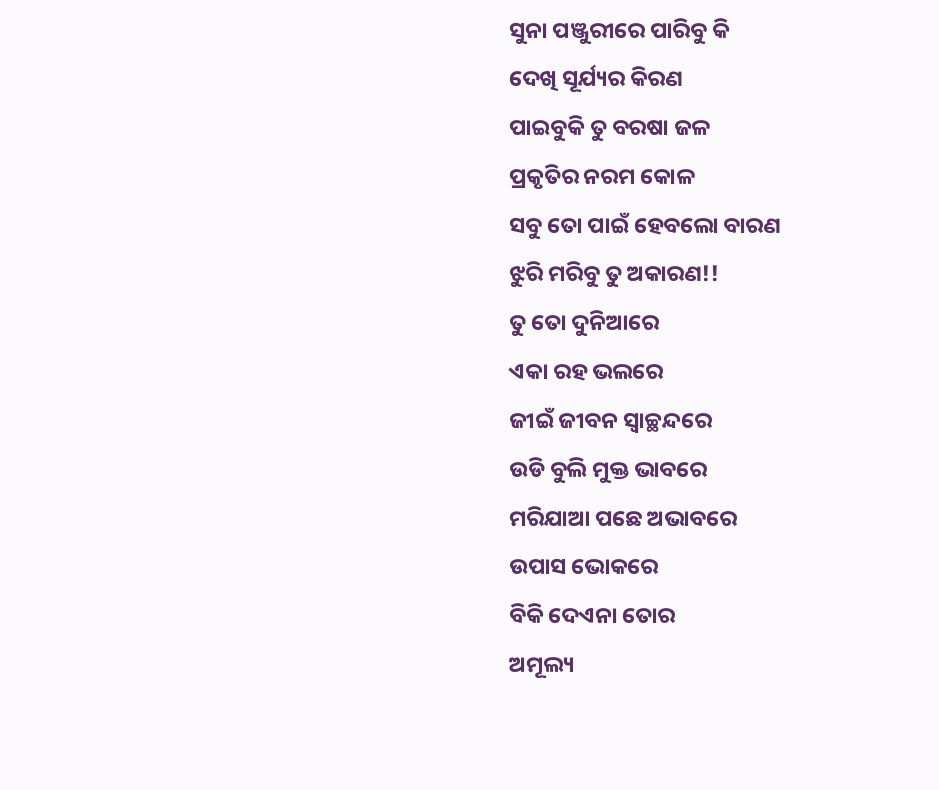ସୁନା ପଞ୍ଜୁରୀରେ ପାରିବୁ କି
ଦେଖି ସୂର୍ଯ୍ୟର କିରଣ
ପାଇବୁକି ତୁ ବରଷା ଜଳ
ପ୍ରକୃତିର ନରମ କୋଳ
ସବୁ ତୋ ପାଇଁ ହେବଲୋ ବାରଣ
ଝୁରି ମରିବୁ ତୁ ଅକାରଣ!!
ତୁ ତୋ ଦୁନିଆରେ
ଏକା ରହ ଭଲରେ
ଜୀଇଁ ଜୀବନ ସ୍ୱାଚ୍ଛନ୍ଦରେ
ଉଡି ବୁଲି ମୁକ୍ତ ଭାବରେ
ମରିଯାଆ ପଛେ ଅଭାବରେ
ଉପାସ ଭୋକରେ
ବିକି ଦେଏନା ତୋର
ଅମୂଲ୍ୟ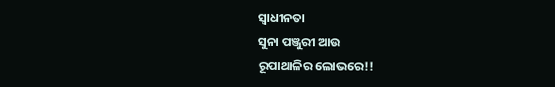ସ୍ୱାଧୀନତା
ସୁନା ପଞ୍ଜୁରୀ ଆଉ
ରୂପାଥାଳିର ଲୋଭରେ!!